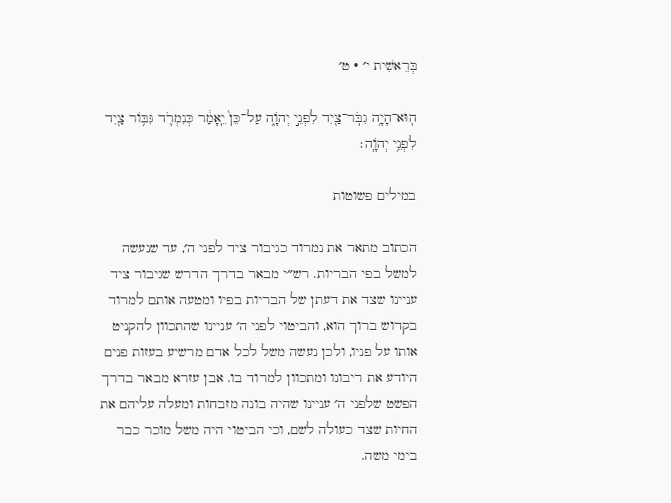בְּרֵאשִׁית י׳ · ט׳

הֽוּא־הָיָ֥ה גִבֹּֽר־צַ֖יִד לִפְנֵ֣י יְהֹוָ֑ה עַל־כֵּן֙ יֵֽאָמַ֔ר כְּנִמְרֹ֛ד גִּבּ֥וֹר צַ֖יִד לִפְנֵ֥י יְהֹוָֽה׃

במילים פשוטות

הכתוב מתאר את נמרוד כגיבור ציד לפני ה׳, עד שנעשה למשל בפי הבריות. רש״י מבאר בדרך הדרש שגיבור ציד עניינו שצד את דעתן של הבריות בפיו ומטעה אותם למרוד בקדוש ברוך הוא, והביטוי לפני ה׳ עניינו שהתכוון להקניט אותו על פניו, ולכן נעשה משל לכל אדם מרשיע בעזות פנים היודע את ריבונו ומתכוון למרוד בו. אבן עזרא מבאר בדרך הפשט שלפני ה׳ עניינו שהיה בונה מזבחות ומעלה עליהם את החיות שצד כעולה לשם, וכי הביטוי היה משל מוכר כבר בימי משה.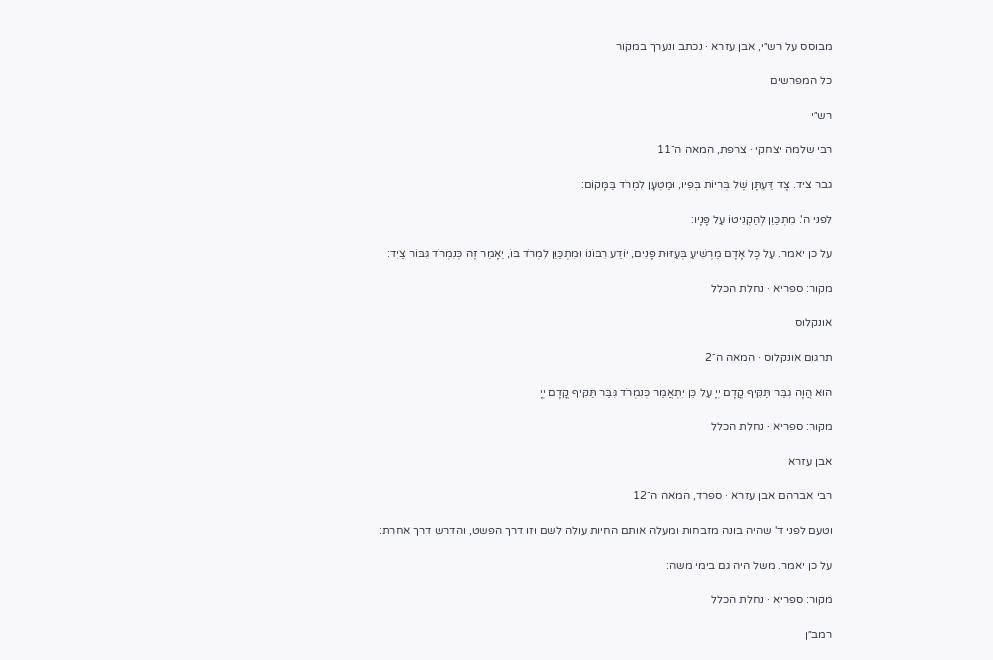מבוסס על רש״י, אבן עזרא · נכתב ונערך במקור

כל המפרשים

רש״י

רבי שלמה יצחקי · צרפת, המאה ה־11

גבר ציד. צָד דַּעְתָּן שֶׁל בְּרִיוֹת בְּפִיו, וּמַטְעָן לִמְרֹד בַּמָּקוֹם:

לפני ה'. מִתְכַּוֵן לְהַקְנִיטוֹ עַל פָּנָיו:

על כן יאמר. עַל כָּל אָדָם מַרְשִׁיעַ בְּעַזּוּת פָּנִים, יוֹדֵע רִבּוֹנוֹ וּמִתְכַּוֵּן לִמְרֹד בּוֹ, יֵאָמֵר זֶה כְּנִמְרֹד גִּבּוֹר צַיִד:

מקור: ספריא · נחלת הכלל

אונקלוס

תרגום אונקלוס · המאה ה־2

הוּא הֲוָה גִבַּר תַּקִּיף קֳדָם יְיָ עַל כֵּן יִתְאֲמַר כְּנִמְרֹד גִּבַּר תַּקִּיף קֳדָם יְיָ

מקור: ספריא · נחלת הכלל

אבן עזרא

רבי אברהם אבן עזרא · ספרד, המאה ה־12

וטעם לפני ד' שהיה בונה מזבחות ומעלה אותם החיות עולה לשם וזו דרך הפשט, והדרש דרך אחרת:

על כן יאמר. משל היה גם בימי משה:

מקור: ספריא · נחלת הכלל

רמב״ן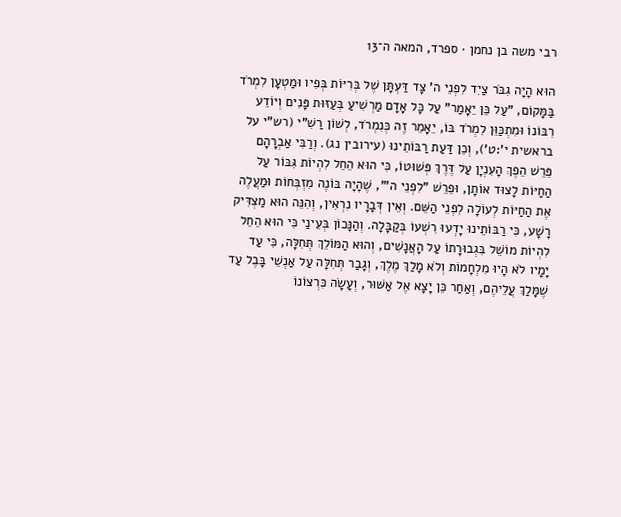רבי משה בן נחמן · ספרד, המאה ה־13

הוּא הָיָה גִבֹּר צַיִד לִפְנֵי ה' צָד דַּעְתָּן שֶׁל בְּרִיּוֹת בְּפִיו וּמַטְעָן לִמְרֹד בַּמָּקוֹם, "עַל כֵּן יֵאָמַר" עַל כָּל אָדָם מַרְשִׁיעַ בְּעַזּוּת פָּנִים וְיוֹדֵע רִבּוֹנוֹ וּמִתְכַּוֵּן לִמְרֹד בּוֹ, יֵאָמֵר זֶה כְּנִמְרֹד, לְשׁוֹן רַשִׁ"י (רש"י על בראשית י':ט'), וְכֵן דַּעַת רַבּוֹתֵינוּ (עירובין נג). וְרַבִּי אַבְרָהָם פֵּרֵשׁ הֵפֶךְ הָעִנְיָן עַל דֶּרֶךְ פְּשׁוּטוֹ, כִּי הוּא הֵחֵל לִהְיוֹת גִּבּוֹר עַל הַחַיּוֹת לָצוּד אוֹתָן, וּפֵרֵשׁ "לִפְנֵי ה'", שֶׁהָיָה בּוֹנֶה מִזְבְּחוֹת וּמַעֲלֶה אֶת הַחַיּוֹת לְעוֹלָה לִפְנֵי הַשֵּׁם. וְאֵין דְּבָרָיו נִרְאִין, וְהִנֵּה הוּא מַצְדִּיק רָשָׁע, כִּי רַבּוֹתֵינוּ יָדְעוּ רִשְׁעוֹ בְּקַבָּלָה. וְהַנָּכוֹן בְּעֵינַי כִּי הוּא הֵחֵל לִהְיוֹת מוֹשֵׁל בִּגְבוּרָתוֹ עַל הָאֲנָשִׁים, וְהוּא הַמּוֹלֵךְ תְּחִלָּה, כִּי עַד יָמָיו לֹא הָיוּ מִלְחָמוֹת וְלֹא מָלַךְ מֶלֶךְ, וְגָבַר תְּחִלָּה עַל אַנְשֵׁי בָּבֶל עַד שֶׁמָּלַךְ עֲלֵיהֶם, וְאַחַר כֵּן יָצָא אֶל אַשּׁוּר, וְעָשָׂה כִּרְצוֹנוֹ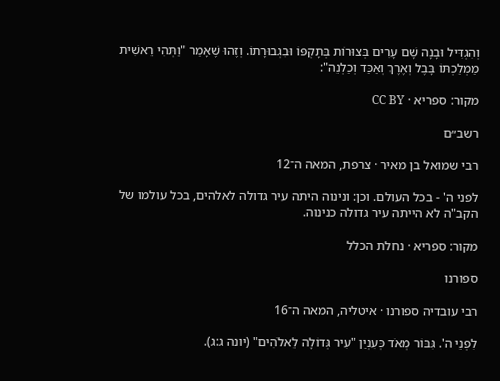וְהִגְדִּיל וּבָנָה שָׁם עָרִים בְּצוּרוֹת בְּתָקְפּוֹ וּבִגְבוּרָתוֹ. וְזֶהוּ שֶׁאָמַר "וַתְּהִי רֵאשִׁית מַמְלַכְתּוֹ בָּבֶל וְאֶרֶךְ וְאַכַּד וְכַלְנֵה":

מקור: ספריא · CC BY

רשב״ם

רבי שמואל בן מאיר · צרפת, המאה ה־12

לפני ה' - בכל העולם. וכן: ונינוה היתה עיר גדולה לאלהים, בכל עולמו של הקב"ה לא הייתה עיר גדולה כנינוה.

מקור: ספריא · נחלת הכלל

ספורנו

רבי עובדיה ספורנו · איטליה, המאה ה־16

לִפְנֵי ה'. גִּבּוֹר מְאֹד כְּעִנְיַן "עִיר גְּדוֹלָה לֵאלֹהִים" (יונה ג:ג).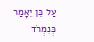עַל כֵּן יֵאָמַר כְּנִמְרֹד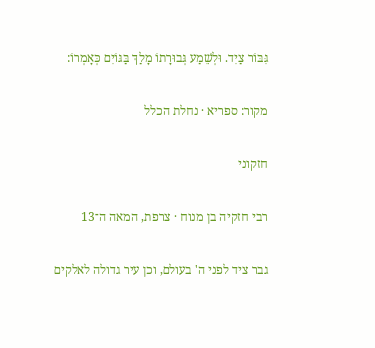גִּבּוֹר צַיִד. וּלְשֵׁמַע גְּבוּרָתוֹ מָלַךְ בַּגּוֹיִם כְּאָמְרוֹ:

מקור: ספריא · נחלת הכלל

חזקוני

רבי חזקיה בן מנוח · צרפת, המאה ה־13

גבר ציד לפני ה' בעולם, וכן עיר גדולה לאלקים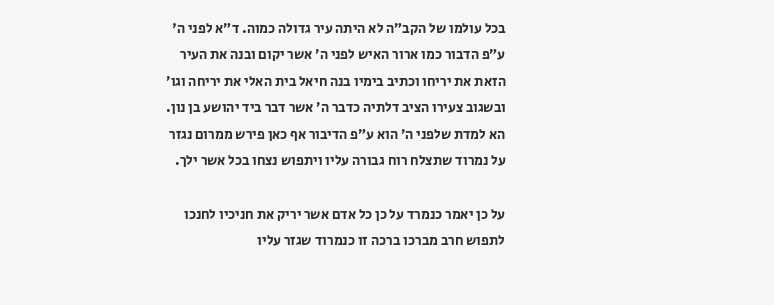בכל עולמו של הקב״ה לא היתה עיר גדולה כמוה. ד״א לפני ה' ע״פ הדבור כמו ארור האיש לפני ה׳ אשר יקום ובנה את העיר הזאת את יריחו וכתיב בימיו בנה חיאל בית האלי את יריחה וגו׳ ובשגוב צעירו הציב דלתיה כדבר ה׳ אשר דבר ביד יהושע בן נון. הא למדת שלפני ה׳ הוא ע״פ הדיבור אף כאן פירש ממרום נגזר על נמרוד שתצלח רוח גבורה עליו ויתפוש נצחו בכל אשר ילך.

על כן יאמר כנמרד על כן כל אדם אשר יריק את חניכיו לחנכו לתפוש חרב מברכו ברכה זו כנמרוד שגזר עליו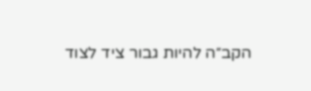הקב״ה להיות גבור ציד לצוד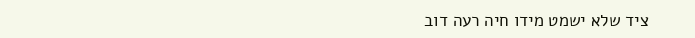ציד שלא ישמט מידו חיה רעה דוב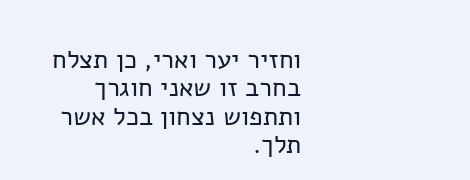וחזיר יער וארי, כן תצלח בחרב זו שאני חוגרך ותתפוש נצחון בכל אשר תלך.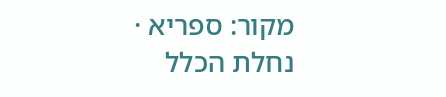מקור: ספריא · נחלת הכלל